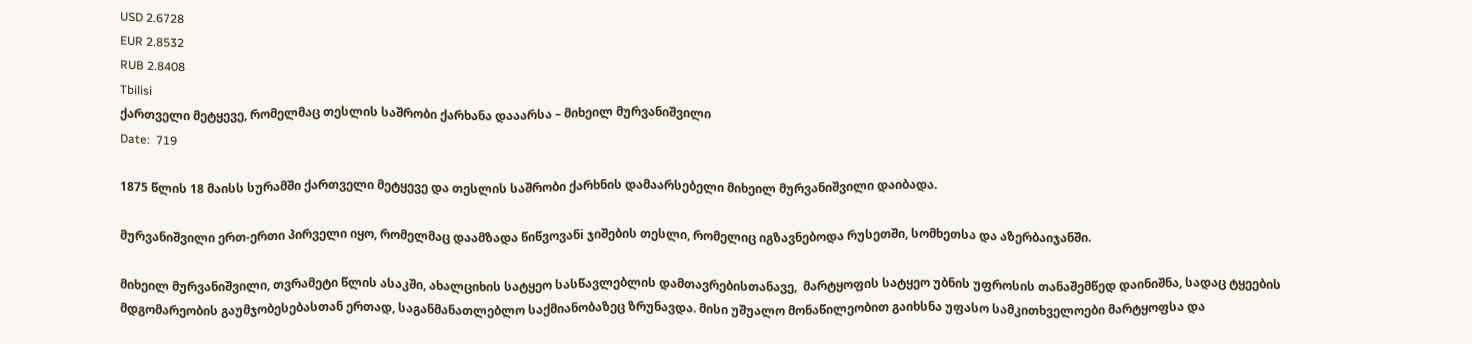USD 2.6728
EUR 2.8532
RUB 2.8408
Tbilisi
ქართველი მეტყევე, რომელმაც თესლის საშრობი ქარხანა დააარსა – მიხეილ მურვანიშვილი
Date:  719

1875 წლის 18 მაისს სურამში ქართველი მეტყევე და თესლის საშრობი ქარხნის დამაარსებელი მიხეილ მურვანიშვილი დაიბადა.

მურვანიშვილი ერთ-ერთი პირველი იყო, რომელმაც დაამზადა წიწვოვანi ჯიშების თესლი, რომელიც იგზავნებოდა რუსეთში, სომხეთსა და აზერბაიჯანში.

მიხეილ მურვანიშვილი, თვრამეტი წლის ასაკში, ახალციხის სატყეო სასწავლებლის დამთავრებისთანავე,  მარტყოფის სატყეო უბნის უფროსის თანაშემწედ დაინიშნა, სადაც ტყეების მდგომარეობის გაუმჯობესებასთან ერთად, საგანმანათლებლო საქმიანობაზეც ზრუნავდა. მისი უშუალო მონაწილეობით გაიხსნა უფასო სამკითხველოები მარტყოფსა და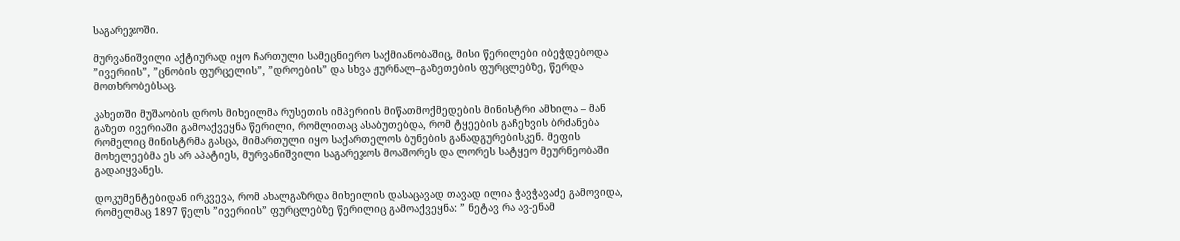საგარეჯოში.

მურვანიშვილი აქტიურად იყო ჩართული სამეცნიერო საქმიანობაშიც, მისი წერილები იბეჭდებოდა ”ივერიის”, ”ცნობის ფურცელის”, ”დროების” და სხვა ჟურნალ–გაზეთების ფურცლებზე, წერდა მოთხრობებსაც.

კახეთში მუშაობის დროს მიხეილმა რუსეთის იმპერიის მიწათმოქმედების მინისტრი ამხილა – მან გაზეთ ივერიაში გამოაქვეყნა წერილი, რომლითაც ასაბუთებდა, რომ ტყეების გაჩეხვის ბრძანება რომელიც მინისტრმა გასცა, მიმართული იყო საქართელოს ბუნების განადგურებისკენ. მეფის მოხელეებმა ეს არ აპატიეს, მურვანიშვილი საგარეჯოს მოაშორეს და ლორეს სატყეო მეურნეობაში გადაიყვანეს.

დოკუმენტებიდან ირკვევა, რომ ახალგაზრდა მიხეილის დასაცავად თავად ილია ჭავჭავაძე გამოვიდა, რომელმაც 1897 წელს ”ივერიის” ფურცლებზე წერილიც გამოაქვეყნა: ” ნეტავ რა ავ-ენამ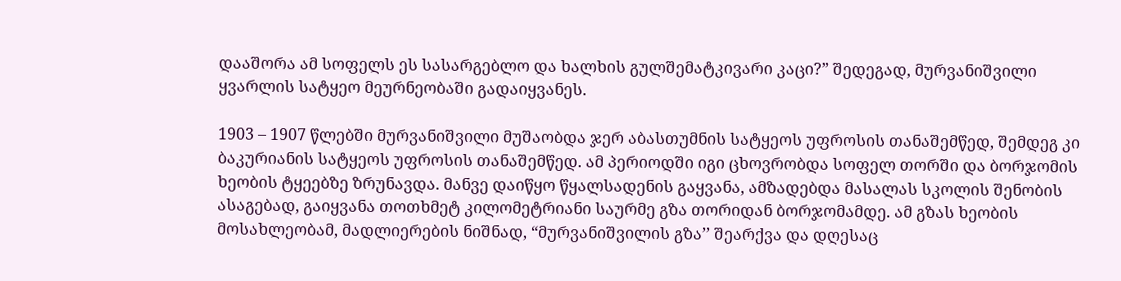დააშორა ამ სოფელს ეს სასარგებლო და ხალხის გულშემატკივარი კაცი?” შედეგად, მურვანიშვილი ყვარლის სატყეო მეურნეობაში გადაიყვანეს.

1903 – 1907 წლებში მურვანიშვილი მუშაობდა ჯერ აბასთუმნის სატყეოს უფროსის თანაშემწედ, შემდეგ კი ბაკურიანის სატყეოს უფროსის თანაშემწედ. ამ პერიოდში იგი ცხოვრობდა სოფელ თორში და ბორჯომის ხეობის ტყეებზე ზრუნავდა. მანვე დაიწყო წყალსადენის გაყვანა, ამზადებდა მასალას სკოლის შენობის ასაგებად, გაიყვანა თოთხმეტ კილომეტრიანი საურმე გზა თორიდან ბორჯომამდე. ამ გზას ხეობის მოსახლეობამ, მადლიერების ნიშნად, “მურვანიშვილის გზა’’ შეარქვა და დღესაც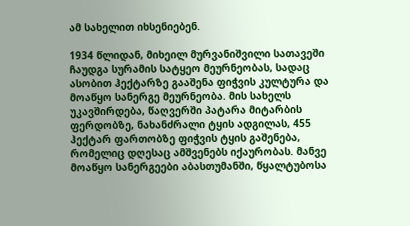ამ სახელით იხსენიებენ.

1934 წლიდან, მიხეილ მურვანიშვილი სათავეში ჩაუდგა სურამის სატყეო მეურნეობას, სადაც ასობით ჰექტარზე გააშენა ფიჭვის კულტურა და მოაწყო სანერგე მეურნეობა. მის სახელს უკავშირდება, წაღვერში პატარა მიტარბის ფერდობზე, ნახანძრალი ტყის ადგილას, 455 ჰექტარ ფართობზე ფიჭვის ტყის გაშენება, რომელიც დღესაც ამშვენებს იქაურობას. მანვე მოაწყო სანერგეები აბასთუმანში, წყალტუბოსა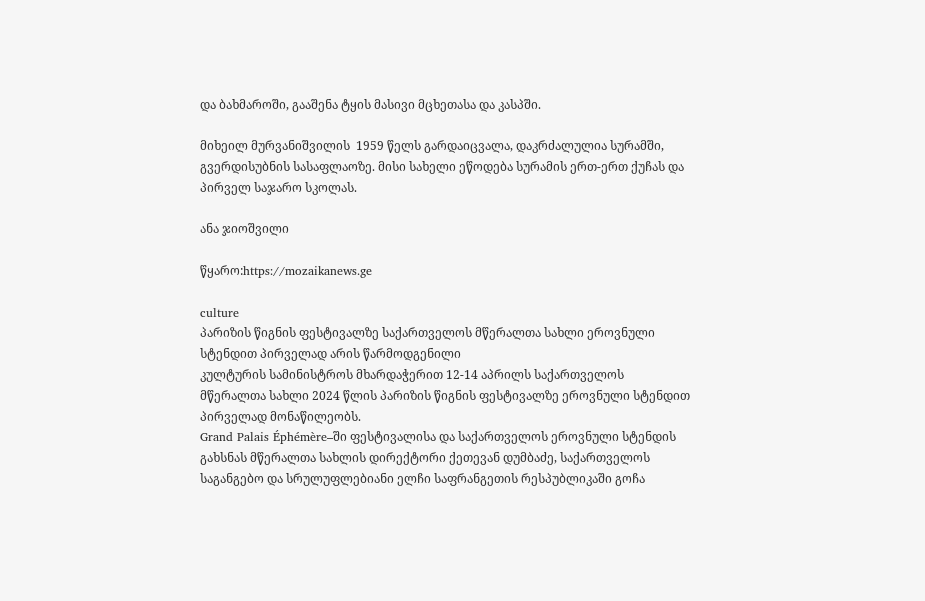და ბახმაროში, გააშენა ტყის მასივი მცხეთასა და კასპში.

მიხეილ მურვანიშვილის  1959 წელს გარდაიცვალა, დაკრძალულია სურამში, გვერდისუბნის სასაფლაოზე. მისი სახელი ეწოდება სურამის ერთ-ერთ ქუჩას და პირველ საჯარო სკოლას.

ანა ჯიოშვილი

წყარო:https://mozaikanews.ge

culture
პარიზის წიგნის ფესტივალზე საქართველოს მწერალთა სახლი ეროვნული სტენდით პირველად არის წარმოდგენილი
კულტურის სამინისტროს მხარდაჭერით 12-14 აპრილს საქართველოს მწერალთა სახლი 2024 წლის პარიზის წიგნის ფესტივალზე ეროვნული სტენდით პირველად მონაწილეობს.
Grand Palais Éphémère–ში ფესტივალისა და საქართველოს ეროვნული სტენდის გახსნას მწერალთა სახლის დირექტორი ქეთევან დუმბაძე, საქართველოს საგანგებო და სრულუფლებიანი ელჩი საფრანგეთის რესპუბლიკაში გოჩა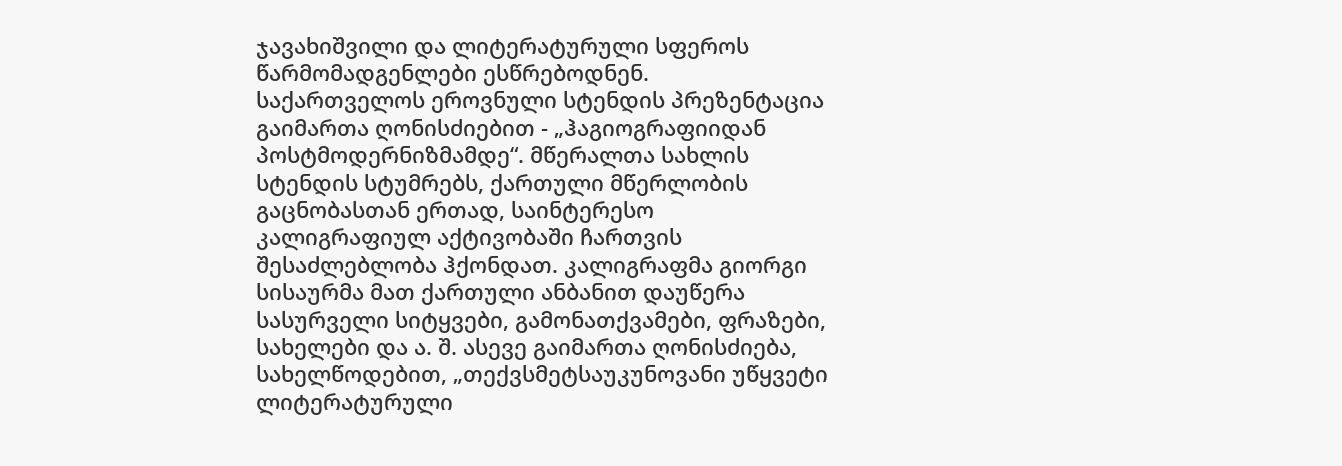ჯავახიშვილი და ლიტერატურული სფეროს წარმომადგენლები ესწრებოდნენ.
საქართველოს ეროვნული სტენდის პრეზენტაცია გაიმართა ღონისძიებით - „ჰაგიოგრაფიიდან პოსტმოდერნიზმამდე“. მწერალთა სახლის სტენდის სტუმრებს, ქართული მწერლობის გაცნობასთან ერთად, საინტერესო კალიგრაფიულ აქტივობაში ჩართვის შესაძლებლობა ჰქონდათ. კალიგრაფმა გიორგი სისაურმა მათ ქართული ანბანით დაუწერა სასურველი სიტყვები, გამონათქვამები, ფრაზები, სახელები და ა. შ. ასევე გაიმართა ღონისძიება, სახელწოდებით, „თექვსმეტსაუკუნოვანი უწყვეტი ლიტერატურული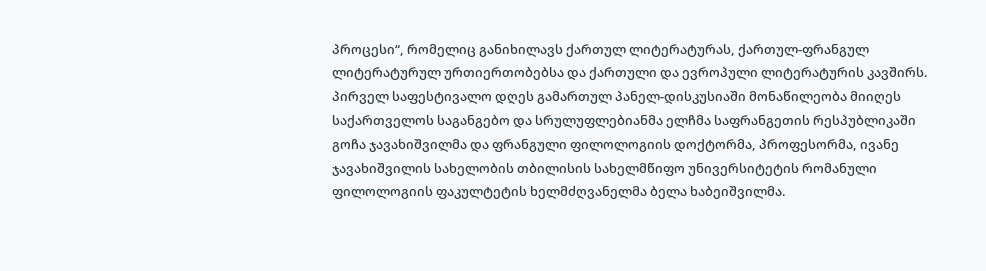პროცესი“, რომელიც განიხილავს ქართულ ლიტერატურას, ქართულ-ფრანგულ ლიტერატურულ ურთიერთობებსა და ქართული და ევროპული ლიტერატურის კავშირს.
პირველ საფესტივალო დღეს გამართულ პანელ-დისკუსიაში მონაწილეობა მიიღეს საქართველოს საგანგებო და სრულუფლებიანმა ელჩმა საფრანგეთის რესპუბლიკაში გოჩა ჯავახიშვილმა და ფრანგული ფილოლოგიის დოქტორმა, პროფესორმა, ივანე ჯავახიშვილის სახელობის თბილისის სახელმწიფო უნივერსიტეტის რომანული ფილოლოგიის ფაკულტეტის ხელმძღვანელმა ბელა ხაბეიშვილმა.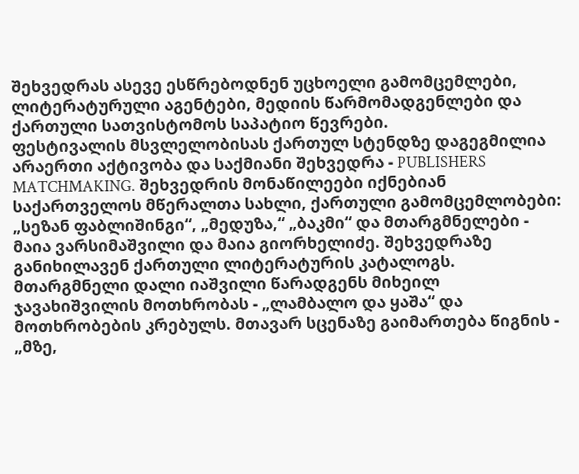შეხვედრას ასევე ესწრებოდნენ უცხოელი გამომცემლები, ლიტერატურული აგენტები, მედიის წარმომადგენლები და ქართული სათვისტომოს საპატიო წევრები.
ფესტივალის მსვლელობისას ქართულ სტენდზე დაგეგმილია არაერთი აქტივობა და საქმიანი შეხვედრა - PUBLISHERS MATCHMAKING. შეხვედრის მონაწილეები იქნებიან საქართველოს მწერალთა სახლი, ქართული გამომცემლობები: „სეზან ფაბლიშინგი“, „მედუზა,“ „ბაკმი“ და მთარგმნელები - მაია ვარსიმაშვილი და მაია გიორხელიძე. შეხვედრაზე განიხილავენ ქართული ლიტერატურის კატალოგს. მთარგმნელი დალი იაშვილი წარადგენს მიხეილ ჯავახიშვილის მოთხრობას - „ლამბალო და ყაშა“ და მოთხრობების კრებულს. მთავარ სცენაზე გაიმართება წიგნის - „მზე,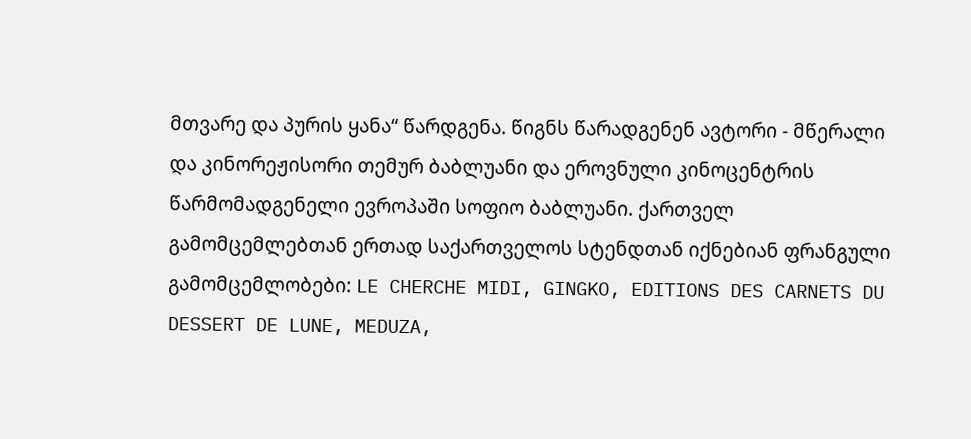მთვარე და პურის ყანა“ წარდგენა. წიგნს წარადგენენ ავტორი - მწერალი და კინორეჟისორი თემურ ბაბლუანი და ეროვნული კინოცენტრის წარმომადგენელი ევროპაში სოფიო ბაბლუანი. ქართველ გამომცემლებთან ერთად საქართველოს სტენდთან იქნებიან ფრანგული გამომცემლობები: LE CHERCHE MIDI, GINGKO, EDITIONS DES CARNETS DU DESSERT DE LUNE, MEDUZA,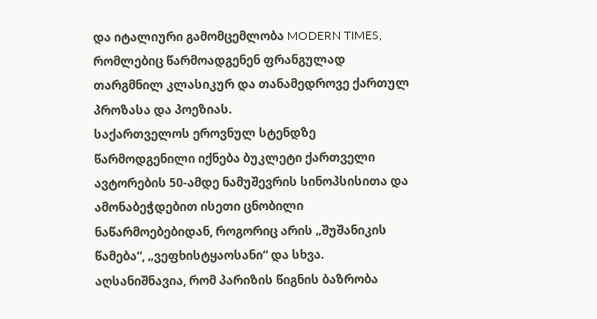და იტალიური გამომცემლობა MODERN TIMES, რომლებიც წარმოადგენენ ფრანგულად თარგმნილ კლასიკურ და თანამედროვე ქართულ პროზასა და პოეზიას.
საქართველოს ეროვნულ სტენდზე წარმოდგენილი იქნება ბუკლეტი ქართველი ავტორების 50-ამდე ნამუშევრის სინოპსისითა და ამონაბეჭდებით ისეთი ცნობილი ნაწარმოებებიდან, როგორიც არის „შუშანიკის წამება“, „ვეფხისტყაოსანი“ და სხვა.
აღსანიშნავია, რომ პარიზის წიგნის ბაზრობა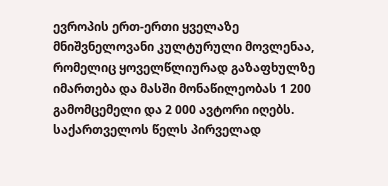ევროპის ერთ-ერთი ყველაზე მნიშვნელოვანი კულტურული მოვლენაა, რომელიც ყოველწლიურად გაზაფხულზე იმართება და მასში მონაწილეობას 1 200 გამომცემელი და 2 000 ავტორი იღებს. საქართველოს წელს პირველად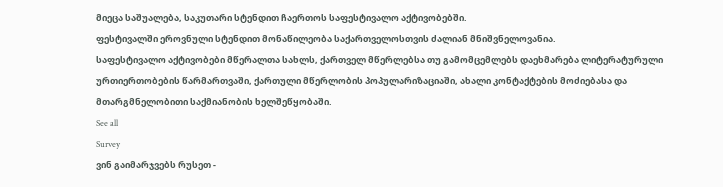მიეცა საშუალება, საკუთარი სტენდით ჩაერთოს საფესტივალო აქტივობებში.
ფესტივალში ეროვნული სტენდით მონაწილეობა საქართველოსთვის ძალიან მნიშვნელოვანია.
საფესტივალო აქტივობები მწერალთა სახლს, ქართველ მწერლებსა თუ გამომცემლებს დაეხმარება ლიტერატურული ურთიერთობების წარმართვაში, ქართული მწერლობის პოპულარიზაციაში, ახალი კონტაქტების მოძიებასა და მთარგმნელობითი საქმიანობის ხელშეწყობაში.
See all
Survey
ვინ გაიმარჯვებს რუსეთ -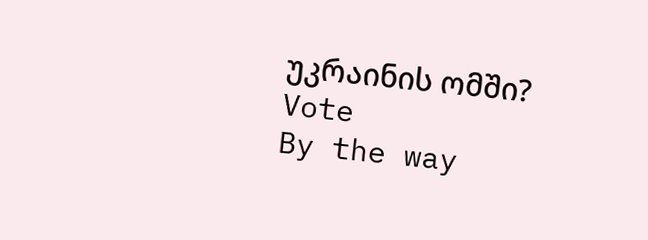უკრაინის ომში?
Vote
By the way